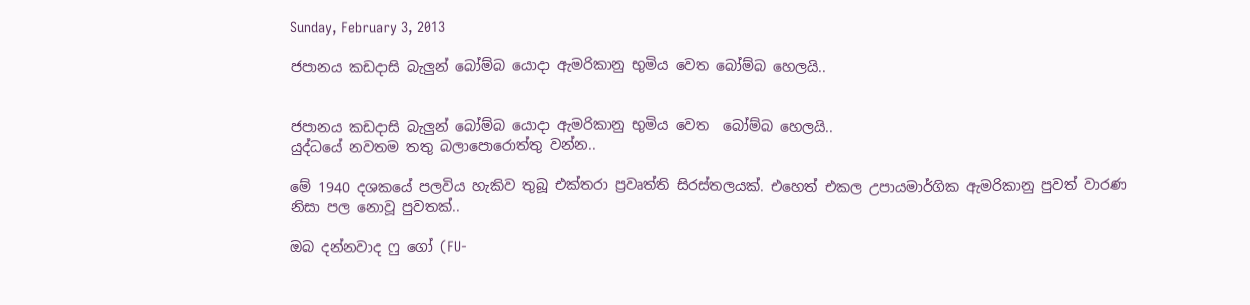Sunday, February 3, 2013

ජපානය කඩදාසි බැලුන් බෝම්බ යොදා ඇමරිකානු භුමිය වෙත බෝම්බ හෙලයි..


ජපානය කඩදාසි බැලුන් බෝම්බ යොදා ඇමරිකානු භුමිය වෙත  බෝම්බ හෙලයි..
යුද්ධයේ නවතම තතු බලාපොරොත්තු වන්න..

මේ 1940 දශකයේ පලවිය හැකිව තුබූ එක්තරා ප්‍රවෘත්ති සිරස්තලයක්. එහෙත් එකල උපායමාර්ගික ඇමරිකානු පුවත් වාරණ නිසා පල නොවූ පුවතක්..

ඔබ දන්නවාද ෆු ගෝ (FU-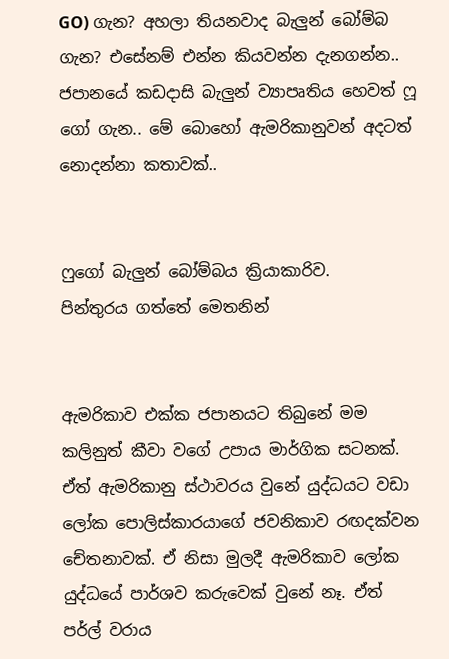GO) ගැන? අහලා තියනවාද බැලුන් බෝම්බ ගැන? එසේනම් එන්න කියවන්න දැනගන්න.. ජපානයේ කඩදාසි බැලුන් ව්‍යාපෘතිය හෙවත් ෆූ ගෝ ගැන.. මේ බොහෝ ඇමරිකානුවන් අදටත් නොදන්නා කතාවක්..


ෆුගෝ බැලුන් බෝම්බය ක්‍රියාකාරිව.
පින්තුරය ගත්තේ මෙතනින්


ඇමරිකාව එක්ක ජපානයට තිබුනේ මම කලිනුත් කීවා වගේ උපාය මාර්ගික සටනක්. ඒත් ඇමරිකානු ස්ථාවරය වුනේ යුද්ධයට වඩා ලෝක පොලිස්කාරයාගේ ජවනිකාව රඟදක්වන චේතනාවක්. ඒ නිසා මුලදී ඇමරිකාව ලෝක යුද්ධයේ පාර්ශව කරුවෙක් වුනේ නෑ. ඒත් පර්ල් වරාය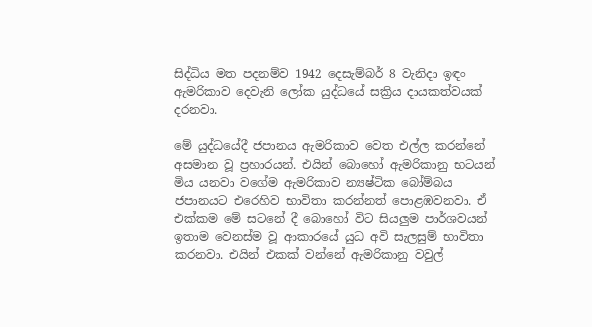සිද්ධිය මත පදනම්ව 1942 දෙසැම්බර් 8 වැනිදා ඉඳං ඇමරිකාව දෙවැනි ලෝක යුද්ධයේ සක්‍රිය දායකත්වයක් දරනවා.

මේ යුද්ධයේදී ජපානය ඇමරිකාව වෙත එල්ල කරන්නේ අසමාන වූ ප්‍රහාරයන්. එයින් බොහෝ ඇමරිකානු භටයන් මිය යනවා වගේම ඇමරිකාව න්‍යෂ්ටික බෝම්බය ජපානයට එරෙහිව භාවිතා කරන්නත් පොළඹවනවා. ඒ එක්කම මේ සටනේ දී බොහෝ විට සියලුම පාර්ශවයන් ඉතාම වෙනස්ම වූ ආකාරයේ යුධ අවි සැලසුම් භාවිතා කරනවා. එයින් එකක් වන්නේ ඇමරිකානු වවුල්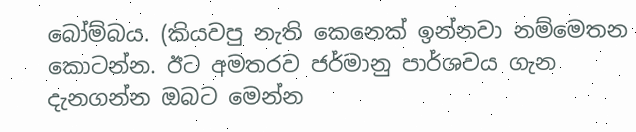බෝම්බය. (කියවපු නැති කෙනෙක් ඉන්නවා නම්මෙතන කොටන්න. ඊට අමතරව ජර්මානු පාර්ශවය ගැන දැනගන්න ඔබට මෙන්න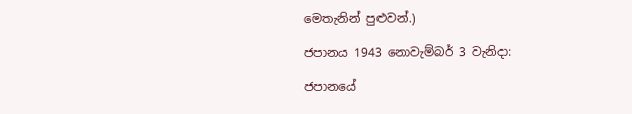මෙතැනින් පුළුවන්.)

ජපානය 1943 නොවැම්බර් 3 වැනිදා:

ජපානයේ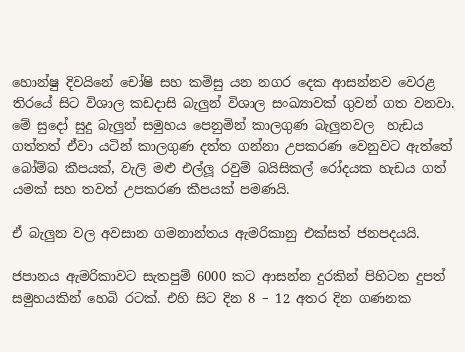හොන්ෂු දිවයිනේ චෝෂි සහ කමිසු යන නගර දෙක ආසන්නව වෙරළ තිරයේ සිට විශාල කඩදාසි බැලුන් විශාල සංඛ්‍යාවක්‌ ගුවන් ගත වනවා. මේ සුදෝ සුදු බැලුන් සමුහය පෙනුමින් කාලගුණ බැලුනවල  හැඩය ගත්තත් ඒවා යටින් කාලගුණ දත්ත ගන්නා උපකරණ වෙනුවට ඇත්තේ බෝම්බ කීපයක්, වැලි මළු එල්ලූ රවුම් බයිසිකල් රෝදයක හැඩය ගත් යමක් සහ තවත් උපකරණ කීපයක් පමණයි.

ඒ බැලුන වල අවසාන ගමනාන්තය ඇමරිකානු එක්සත් ජනපදයයි.

ජපානය ඇමරිකාවට සැතපුම් 6000 කට ආසන්න දුරකින් පිහිටන දුපත් සමුහයකින් හෙබි රටක්. එහි සිට දින 8 – 12 අතර දින ගණනක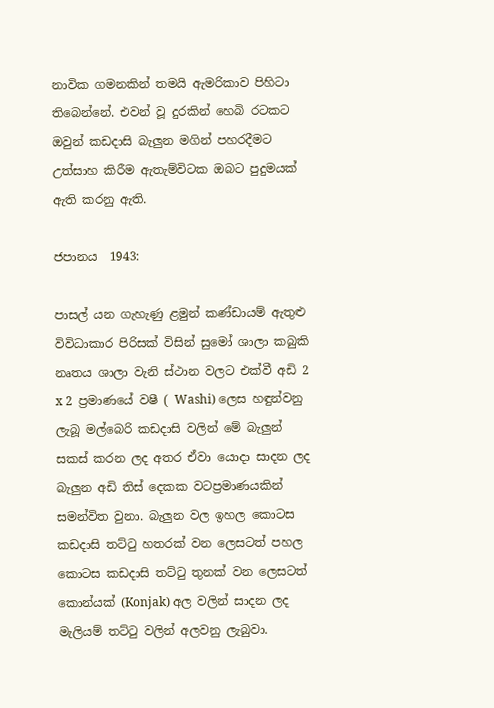නාවික ගමනකින් තමයි ඇමරිකාව පිහිටා තිබෙන්නේ. එවන් වූ දුරකින් හෙබි රටකට ඔවුන් කඩදාසි බැලුන මගින් පහරදීමට උත්සාහ කිරීම ඇතැම්විටක ඔබට පුදුමයක් ඇති කරනු ඇති.

ජපානය  1943:

පාසල් යන ගැහැණු ළමුන් කණ්ඩායම් ඇතුළු විවිධාකාර පිරිසක් විසින් සුමෝ ශාලා කබුකි නෘතය ශාලා වැනි ස්ථාන වලට එක්වී අඩි 2 x 2  ප්‍රමාණයේ වෂී ( Washi) ලෙස හඳුන්වනු ලැබූ මල්බෙරි කඩදාසි වලින් මේ බැලුන් සකස් කරන ලද අතර ඒවා යොදා සාදන ලද බැලුන අඩි තිස් දෙකක වටප්‍රමාණයකින් සමන්විත වුනා. බැලුන වල ඉහල කොටස කඩදාසි තට්ටු හතරක් වන ලෙසටත් පහල කොටස කඩදාසි තට්ටු තුනක් වන ලෙසටත් කොන්යක් (Konjak) අල වලින් සාදන ලද මැලියම් තට්ටු වලින් අලවනු ලැබුවා.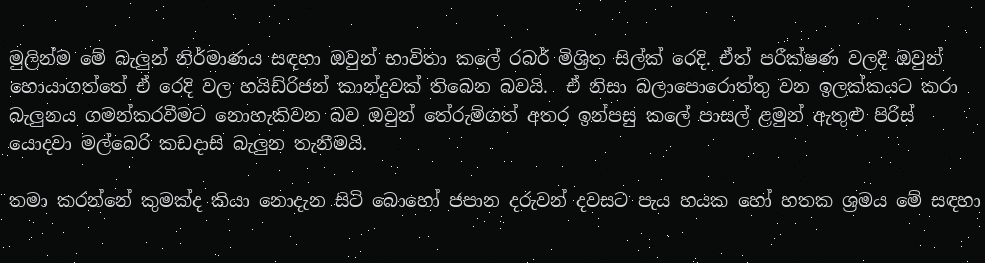මුලින්ම මේ බැලුන් නිර්මාණය සඳහා ඔවුන් භාවිතා කලේ රබර් මිශ්‍රිත සිල්ක් රෙදි. ඒත් පරීක්ෂණ වලදී ඔවුන් හොයාගත්තේ ඒ රෙදි වල හයිඩ්රිජන් කාන්දුවක් තිබෙන බවයි.  ඒ නිසා බලාපොරොත්තු වන ඉලක්කයට කරා බැලුනය ගමන්කරවීමට නොහැකිවන බව ඔවුන් තේරුම්ගත් අතර ඉන්පසු කලේ පාසල් ළමුන් ඇතුළු පිරිස් යොදවා මල්බෙරි කඩදාසි බැලුන තැනීමයි.

තමා කරන්නේ කුමක්ද කියා නොදැන සිටි බොහෝ ජපාන දරුවන් දවසට පැය හයක හෝ හතක ශ්‍රමය මේ සඳහා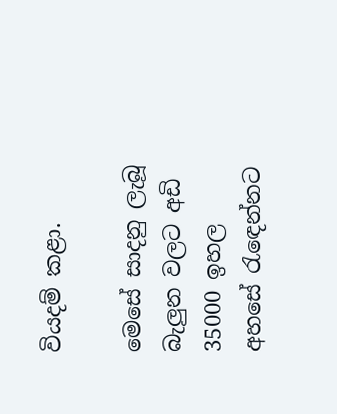වියදම් කළා.

මෙසේ සාදනු ලැබූ බැලුන වලට අඩි 35000 ඉහල අහසේ රැඳෙන්නට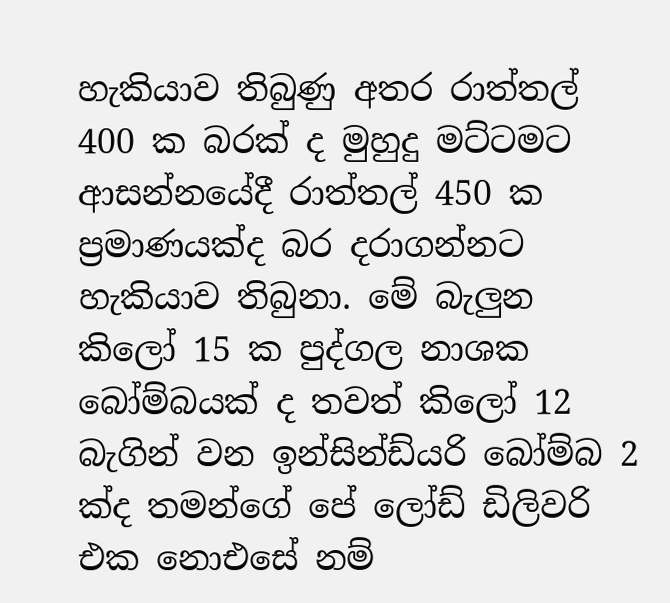හැකියාව තිබුණු අතර රාත්තල් 400 ක බරක් ද මුහුදු මට්ටමට ආසන්නයේදී රාත්තල් 450 ක ප්‍රමාණයක්ද බර දරාගන්නට හැකියාව තිබුනා. මේ බැලුන කිලෝ 15 ක පුද්ගල නාශක බෝම්බයක් ද තවත් කිලෝ 12 බැගින් වන ඉන්සින්ඩ්යරි බෝම්බ 2 ක්ද තමන්ගේ පේ ලෝඩ් ඩිලිවරි එක නොඑසේ නම්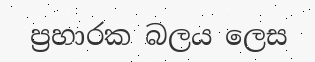ප්‍රහාරක බලය ලෙස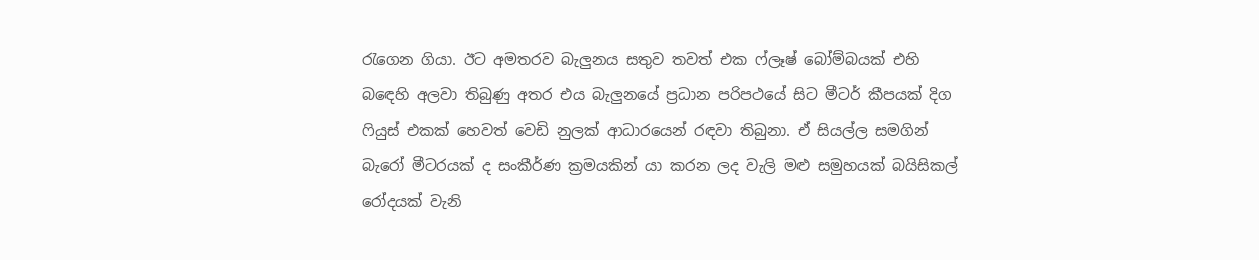රැගෙන ගියා. ඊට අමතරව බැලුනය සතුව තවත් එක ෆ්ලෑෂ් බෝම්බයක් එහි බඳෙහි අලවා තිබුණු අතර එය බැලුනයේ ප්‍රධාන පරිපථයේ සිට මීටර් කීපයක් දිග ෆියුස් එකක් හෙවත් වෙඩි නුලක් ආධාරයෙන් රඳවා තිබුනා. ඒ සියල්ල සමගින් බැරෝ මීටරයක් ද සංකීර්ණ ක්‍රමයකින් යා කරන ලද වැලි මළු සමුහයක් බයිසිකල් රෝදයක් වැනි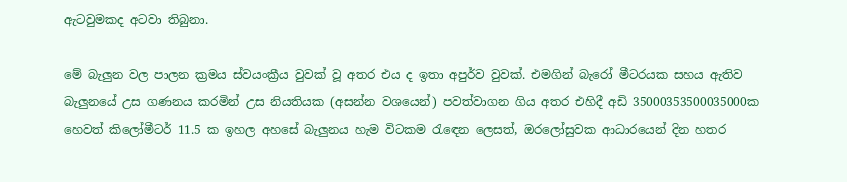ඇටවුමකද අටවා තිබුනා.

මේ බැලුන වල පාලන ක්‍රමය ස්වයංක්‍රීය වුවක් වූ අතර එය ද ඉතා අපුර්ව වුවක්. එමගින් බැරෝ මීටරයක සහය ඇතිව බැලුනයේ උස ගණනය කරමින් උස නියතියක (අසන්න වශයෙන්) පවත්වාගන ගිය අතර එහිදී අඩි 35000353500035000ක හෙවත් කිලෝමීටර් 11.5 ක ඉහල අහසේ බැලුනය හැම විටකම රැඳෙන ලෙසත්, ඔරලෝසුවක ආධාරයෙන් දින හතර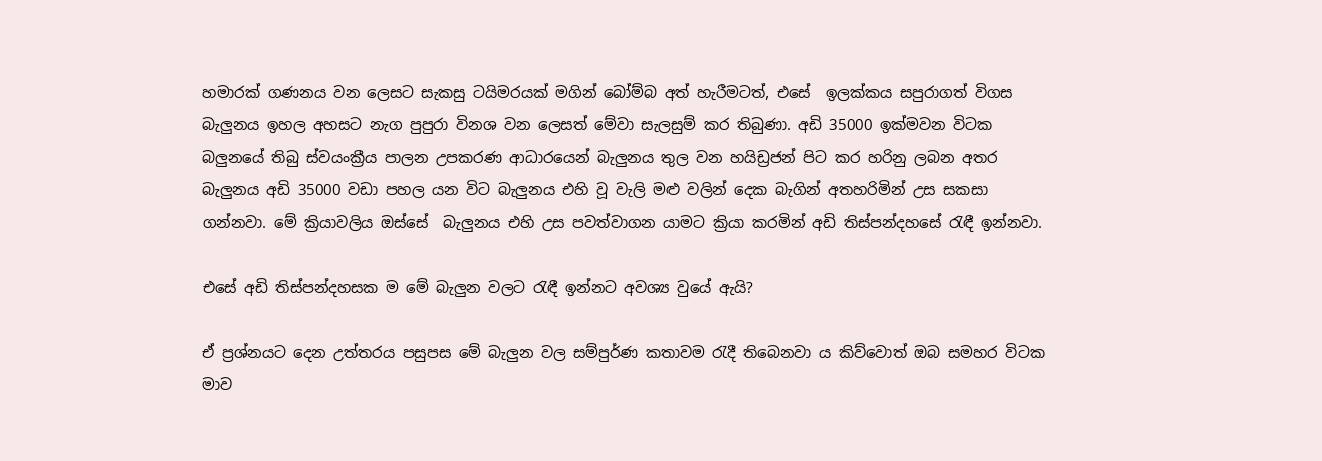හමාරක් ගණනය වන ලෙසට සැකසු ටයිමරයක් මගින් බෝම්බ අත් හැරීමටත්, එසේ  ඉලක්කය සපුරාගත් විගස බැලුනය ඉහල අහසට නැග පුපුරා විනශ වන ලෙසත් මේවා සැලසුම් කර තිබුණා. අඩි 35000 ඉක්මවන විටක බලුනයේ තිබු ස්වයංක්‍රීය පාලන උපකරණ ආධාරයෙන් බැලුනය තුල වන හයිඩ්‍රජන් පිට කර හරිනු ලබන අතර බැලුනය අඩි 35000 වඩා පහල යන විට බැලුනය එහි වූ වැලි මළු වලින් දෙක බැගින් අතහරිමින් උස සකසා ගන්නවා. මේ ක්‍රියාවලිය ඔස්සේ  බැලුනය එහි උස පවත්වාගන යාමට ක්‍රියා කරමින් අඩි තිස්පන්දහසේ රැඳී ඉන්නවා.

එසේ අඩි තිස්පන්දහසක ම මේ බැලුන වලට රැඳී ඉන්නට අවශ්‍ය වුයේ ඇයි?

ඒ ප්‍රශ්නයට දෙන උත්තරය පසුපස මේ බැලුන වල සම්පුර්ණ කතාවම රැදී තිබෙනවා ය කිව්වොත් ඔබ සමහර විටක මාව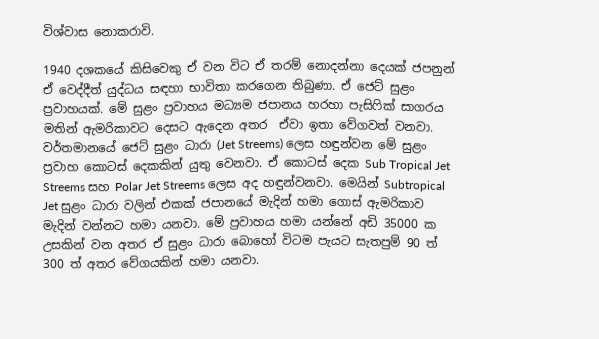විශ්වාස නොකරාවි.

1940 දශකයේ කිසිවෙකු ඒ වන විට ඒ තරම් නොදන්නා දෙයක් ජපනුන් ඒ වෙද්දීත් යුද්ධය සඳහා භාවිතා කරගෙන තිබුණා. ඒ ජෙට් සුළං ප්‍රවාහයක්. මේ සුළං ප්‍රවාහය මධ්‍යම ජපානය හරහා පැසිෆික් සාගරය මතින් ඇමරිකාවට දෙසට ඇදෙන අතර  ඒවා ඉතා වේගවත් වනවා. වර්තමානයේ ජෙට් සුළං ධාරා (Jet Streems) ලෙස හඳුන්වන මේ සුළං ප්‍රවාහ කොටස් දෙකකින් යුතු වෙනවා. ඒ කොටස් දෙක Sub Tropical Jet Streems සහ Polar Jet Streems ලෙස අද හඳුන්වනවා. මෙයින් Subtropical Jet සුළං ධාරා වලින් එකක් ජපානයේ මැදින් හමා ගොස් ඇමරිකාව මැදින් වන්නට හමා යනවා. මේ ප්‍රවාහය හමා යන්නේ අඩි 35000 ක උසකින් වන අතර ඒ සුළං ධාරා බොහෝ විටම පැයට සැතපුම් 90 ත් 300 ත් අතර වේගයකින් හමා යනවා.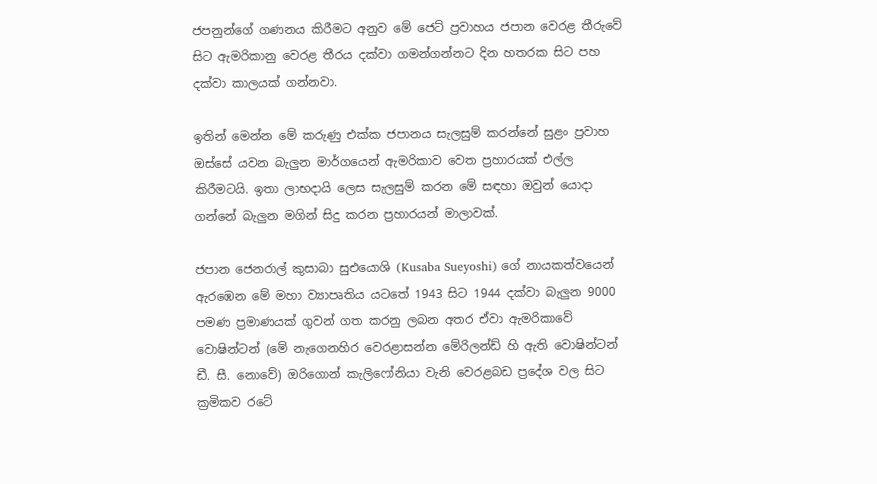ජපනුන්ගේ ගණනය කිරීමට අනුව මේ ජෙට් ප්‍රවාහය ජපාන වෙරළ තීරුවේ සිට ඇමරිකානු වෙරළ තීරය දක්වා ගමන්ගන්නට දින හතරක සිට පහ දක්වා කාලයක් ගන්නවා.

ඉතින් මෙන්න මේ කරුණු එක්ක ජපානය සැලසුම් කරන්නේ සුළං ප්‍රවාහ ඔස්සේ යවන බැලුන මාර්ගයෙන් ඇමරිකාව වෙත ප්‍රහාරයක් එල්ල කිරීමටයි. ඉතා ලාභදායි ලෙස සැලසුම් කරන මේ සඳහා ඔවුන් යොදා ගන්නේ බැලුන මගින් සිදු කරන ප්‍රහාරයන් මාලාවක්.

ජපාන ජෙනරාල් කුසාබා සුඑයොශි (Kusaba Sueyoshi) ගේ නායකත්වයෙන් ඇරඹෙන මේ මහා ව්‍යාපෘතිය යටතේ 1943 සිට 1944 දක්වා බැලුන 9000 පමණ ප්‍රමාණයක් ගුවන් ගත කරනු ලබන අතර ඒවා ඇමරිකාවේ වොෂින්ටන් (මේ නැගෙනහිර වෙරළාසන්න මේරිලන්ඩ් හි ඇති වොෂින්ටන් ඩී. සී. නොවේ) ඔරිගොන් කැලිෆෝනියා වැනි වෙරළබඩ ප්‍රදේශ වල සිට ක්‍රමිකව රටේ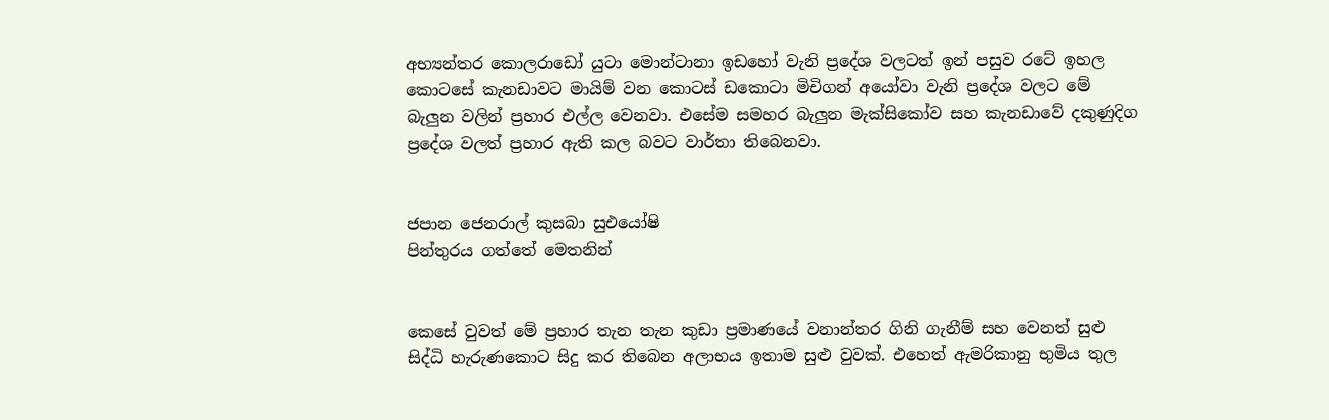අභ්‍යන්තර කොලරාඩෝ යුටා මොන්ටානා ඉඩහෝ වැනි ප්‍රදේශ වලටත් ඉන් පසුව රටේ ඉහල කොටසේ කැනඩාවට මායිම් වන කොටස් ඩකොටා මිචිගන් අයෝවා වැනි ප්‍රදේශ වලට මේ බැලුන වලින් ප්‍රහාර එල්ල වෙනවා. එසේම සමහර බැලුන මැක්සිකෝව සහ කැනඩාවේ දකුණුදිග ප්‍රදේශ වලත් ප්‍රහාර ඇති කල බවට වාර්තා තිබෙනවා.


ජපාන ජෙනරාල් කුසබා සුඑයෝෂි
පින්තුරය ගත්තේ මෙතනින්


කෙසේ වුවත් මේ ප්‍රහාර තැන තැන කුඩා ප්‍රමාණයේ වනාන්තර ගිනි ගැනීම් සහ වෙනත් සුළු සිද්ධි හැරුණකොට සිදු කර තිබෙන අලාභය ඉතාම සුළු වුවක්. එහෙත් ඇමරිකානු භුමිය තුල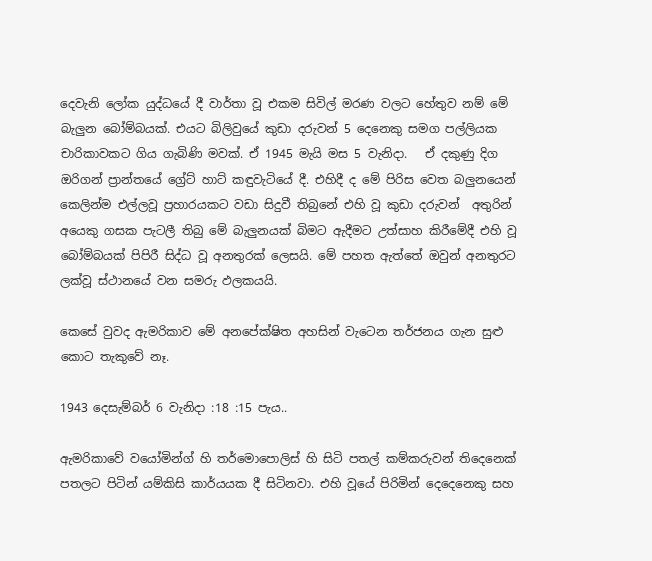දෙවැනි ලෝක යුද්ධයේ දී වාර්තා වූ එකම සිවිල් මරණ වලට හේතුව නම් මේ බැලුන බෝම්බයක්. එයට බිලිවුයේ කුඩා දරුවන් 5 දෙනෙකු සමග පල්ලියක චාරිකාවකට ගිය ගැබිණි මවක්. ඒ 1945 මැයි මස 5 වැනිදා.   ඒ දකුණු දිග ඔරිගන් ප්‍රාන්තයේ ග්‍රේට් හාට් කඳුවැටියේ දී. එහිදී ද මේ පිරිස වෙත බලුනයෙන් කෙලින්ම එල්ලවූ ප්‍රහාරයකට වඩා සිදුවී තිබුනේ එහි වූ කුඩා දරුවන්  අතුරින් අයෙකු ගසක පැටලී තිබු මේ බැලුනයක් බිමට ඇදීමට උත්සාහ කිරීමේදී එහි වූ බෝම්බයක් පිපිරී සිද්ධ වූ අනතුරක් ලෙසයි. මේ පහත ඇත්තේ ඔවුන් අනතුරට ලක්වූ ස්ථානයේ වන සමරු ඵලකයයි.

කෙසේ වුවද ඇමරිකාව මේ අනපේක්ෂිත අහසින් වැටෙන තර්ජනය ගැන සුළු කොට තැකුවේ නෑ.

1943 දෙසැම්බර් 6 වැනිදා :18 :15 පැය..

ඇමරිකාවේ වයෝමින්ග් හි තර්මොපොලිස් හි සිටි පතල් කම්කරුවන් තිදෙනෙක් පතලට පිටින් යම්කිසි කාර්යයක දී සිටිනවා. එහි වූයේ පිරිමින් දෙදෙනෙකු සහ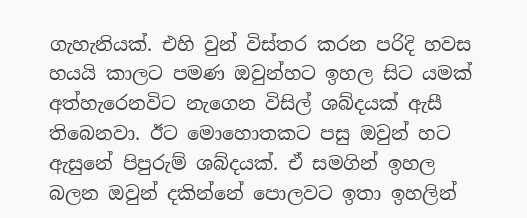ගැහැනියක්. එහි වුන් විස්තර කරන පරිදි හවස හයයි කාලට පමණ ඔවුන්හට ඉහල සිට යමක් අත්හැරෙනවිට නැගෙන විසිල් ශබ්දයක් ඇසී තිබෙනවා. ඊට මොහොතකට පසු ඔවුන් හට ඇසුනේ පිපුරුම් ශබ්දයක්. ඒ සමගින් ඉහල බලන ඔවුන් දකින්නේ පොලවට ඉතා ඉහලින්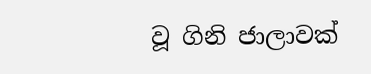වූ ගිනි ජාලාවක්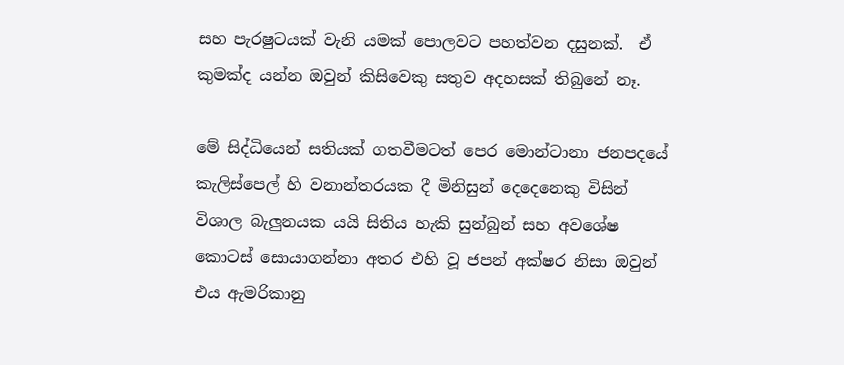සහ පැරෂුටයක් වැනි යමක් පොලවට පහත්වන දසුනක්.  ඒ කුමක්ද යන්න ඔවුන් කිසිවෙකු සතුව අදහසක් තිබුනේ නෑ.

මේ සිද්ධියෙන් සතියක් ගතවීමටත් පෙර මොන්ටානා ජනපදයේ කැලිස්පෙල් හි වනාන්තරයක දී මිනිසුන් දෙදෙනෙකු විසින් විශාල බැලුනයක යයි සිතිය හැකි සුන්බුන් සහ අවශේෂ කොටස් සොයාගන්නා අතර එහි වූ ජපන් අක්ෂර නිසා ඔවුන් එය ඇමරිකානු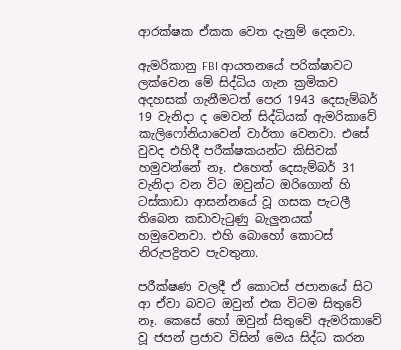ආරක්ෂක ඒකක වෙත දැනුම් දෙනවා.

ඇමරිකානු FBI ආයතනයේ පරික්ෂාවට ලක්වෙන මේ සිද්ධිය ගැන ක්‍රමිකව අදහසක් ගැනීමටත් පෙර 1943 දෙසැම්බර් 19 වැනිදා ද මෙවන් සිද්ධියක් ඇමරිකාවේ කැලිෆෝනියාවෙන් වාර්තා වෙනවා. එසේ  වුවද එහිදී පරීක්ෂකයන්ට කිසිවක් හමුවන්නේ නෑ. එහෙත් දෙසැම්බර් 31 වැනිදා වන විට ඔවුන්ට ඔරිගොන් හි ටස්කාඩා ආසන්නයේ වූ ගසක පැටලී තිබෙන කඩාවැටුණු බැලුනයක් හමුවෙනවා. එහි බොහෝ කොටස් නිරුපද්‍රිතව පැවතුනා.

පරීක්ෂණ වලදී ඒ කොටස් ජපානයේ සිට ආ ඒවා බවට ඔවුන් එක විටම සිතුවේ නෑ. කෙසේ හෝ ඔවුන් සිතුවේ ඇමරිකාවේ වූ ජපන් ප්‍රජාව විසින් මෙය සිද්ධ කරන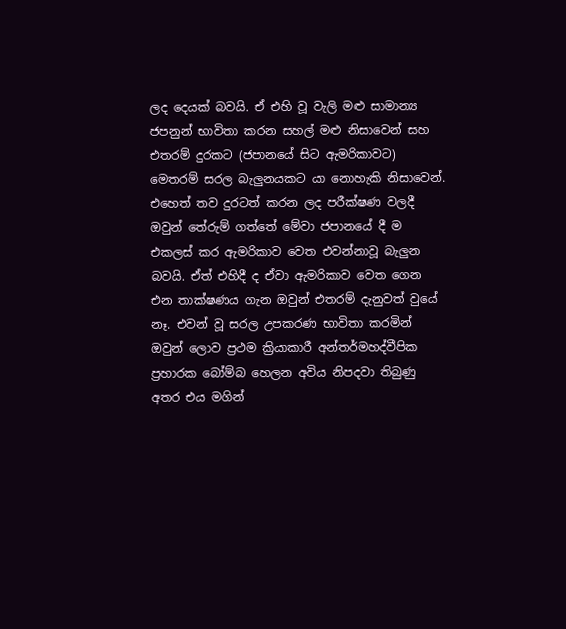ලද දෙයක් බවයි. ඒ එහි වූ වැලි මළු සාමාන්‍ය ජපනුන් භාවිතා කරන සහල් මළු නිසාවෙන් සහ එතරම් දුරකට (ජපානයේ සිට ඇමරිකාවට) මෙතරම් සරල බැලුනයකට යා නොහැකි නිසාවෙන්. එහෙත් තව දුරටත් කරන ලද පරීක්ෂණ වලදී ඔවුන් තේරුම් ගත්තේ මේවා ජපානයේ දී ම එකලස් කර ඇමරිකාව වෙත එවන්නාවූ බැලුන බවයි. ඒත් එහිදී ද ඒවා ඇමරිකාව වෙත ගෙන එන තාක්ෂණය ගැන ඔවුන් එතරම් දැනුවත් වුයේ නෑ. එවන් වූ සරල උපකරණ භාවිතා කරමින් ඔවුන් ලොව ප්‍රථම ක්‍රියාකාරී අන්තර්මහද්වීපික ප්‍රහාරක බෝම්බ හෙලන අවිය නිපදවා තිබුණු අතර එය මගින්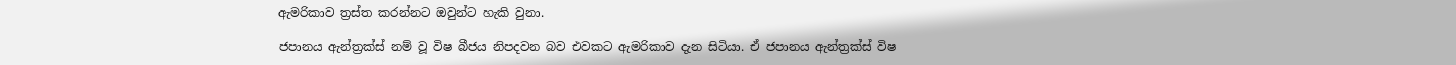ඇමරිකාව ත්‍රස්ත කරන්නට ඔවුන්ට හැකි වුනා.

ජපානය ඇන්ත්‍රක්ස් නම් වූ විෂ බීජය නිපදවන බව එවකට ඇමරිකාව දැන සිටියා. ඒ ජපානය ඇන්ත්‍රක්ස් විෂ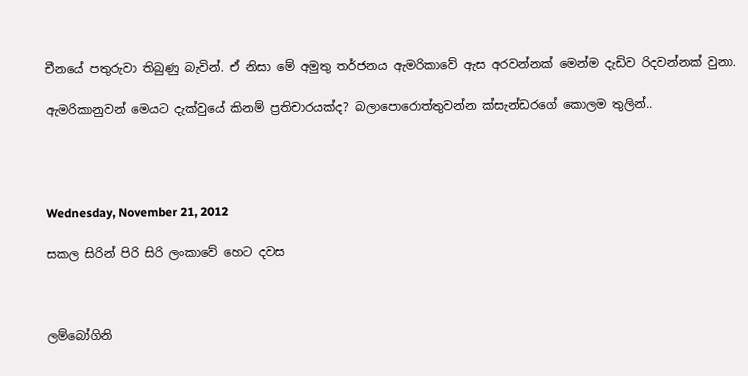චීනයේ පතුරුවා තිබුණු බැවින්. ඒ නිසා මේ අමුතු තර්ජනය ඇමරිකාවේ ඇස අරවන්නක් මෙන්ම දැඩිව රිදවන්නක් වුනා.

ඇමරිකානුවන් මෙයට දැක්වුයේ කිනම් ප්‍රතිචාරයක්ද? බලාපොරොත්තුවන්න ක්සැන්ඩරගේ කොලම තුලින්..




Wednesday, November 21, 2012

සකල සිරින් පිරි සිරි ලංකාවේ හෙට දවස



ලම්බෝගිනි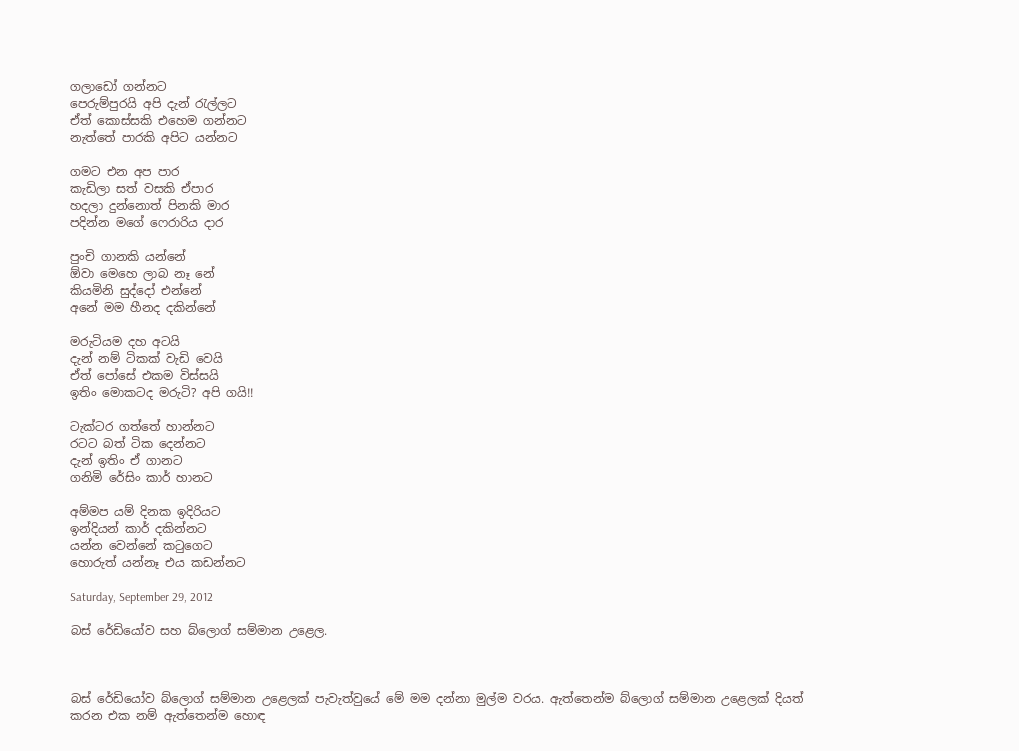ගලාඩෝ ගන්නට
පෙරුම්පුරයි අපි දැන් රැල්ලට
ඒත් කොස්සකි එහෙම ගන්නට
නැත්තේ පාරකි අපිට යන්නට

ගමට එන අප පාර
කැඩිලා සත් වසකි ඒපාර
හදලා දුන්නොත් පිනකි මාර
පදින්න මගේ ෆෙරාරිය දාර

පුංචි ගානකි යන්නේ
ඕවා මෙහෙ ලාබ නෑ නේ
කියමිනි සුද්දෝ එන්නේ
අනේ මම හීනද දකින්නේ

මරුටියම දහ අටයි
දැන් නම් ටිකක් වැඩි වෙයි
ඒත් පෝසේ එකම විස්සයි
ඉතිං මොකටද මරුටි? අපි ගයි!!

ටැක්ටර ගත්තේ හාන්නට
රටට බත් ටික දෙන්නට
දැන් ඉතිං ඒ ගානට
ගනිමි රේසිං කාර් හානට

අම්මප යම් දිනක ඉදිරියට
ඉන්දියන් කාර් දකින්නට
යන්න වෙන්නේ කටුගෙට
හොරුත් යන්නෑ එය කඩන්නට

Saturday, September 29, 2012

බස් රේඩියෝව සහ බ්ලොග් සම්මාන උළෙල.



බස් රේඩියෝව බ්ලොග් සම්මාන උළෙලක් පැවැත්වුයේ මේ මම දන්නා මුල්ම වරය. ඇත්තෙන්ම බ්ලොග් සම්මාන උළෙලක් දියත් කරන එක නම් ඇත්තෙන්ම හොඳ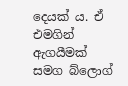දෙයක් ය. ඒ එමගින් ඇගයීමක් සමග බ්ලොග්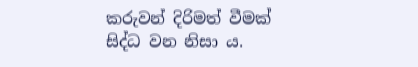කරුවන් දිරිමත් වීමක් සිද්ධ වන නිසා ය.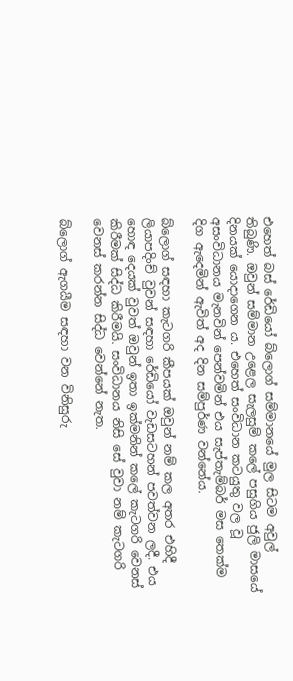එහෙත් බස් රේඩියෝ බ්ලොග් සම්මානයේ මුල සිටම අවුල් තිබුණි. ඔවුන් සම්මාන උළෙල සැලසුම් කලේ පසුගිය ජුලි මාසයේ දිනයක් යොදාගෙන ය. එහෙත් සංවිධාන කටයුතු වල වූ අසංවිධානය මැනවින් පෙන්වමින් එය සැප්තැම්බර් මස තෙක්ම දිග ඇදෙමින් ඇවිත් අද දින සම්පුර්ණ වන්නේය.

බ්ලොග් සඳහා කැටගරි කීපයක් ඔවුන් නම් කල අතර එහිදී ලියාපදිංච් වුවන් සඳහා රේඩියෝ වැඩසටහන් පවත්වන ලදී. එය හොඳ දෙයක් වුවත් ඔවුන් ඉතා ඉක්මනින් කලේ කැටගරි වෙනස් කිරීමක් සිද්ධ කිරීමයි. සංවිධානය නිසි සේ වුවා නම් කැටගරි වෙනස් කරන්න සිද්ධ වෙන්නේ නැත.

බ්ලොග් ඇගයීම සඳහා වන විනිසුරු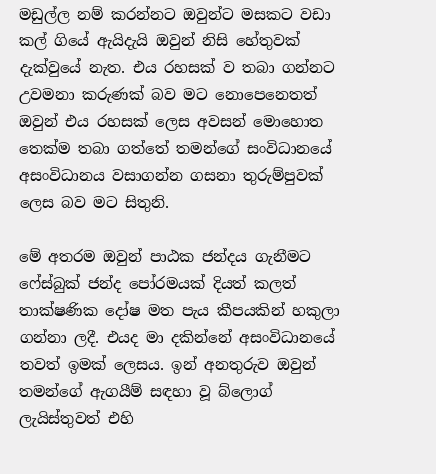මඩුල්ල නම් කරන්නට ඔවුන්ට මසකට වඩා කල් ගියේ ඇයිදැයි ඔවුන් නිසි හේතුවක් දැක්වුයේ නැත. එය රහසක් ව තබා ගන්නට උවමනා කරුණක් බව මට නොපෙනෙතත් ඔවුන් එය රහසක් ලෙස අවසන් මොහොත තෙක්ම තබා ගත්තේ තමන්ගේ සංවිධානයේ අසංවිධානය වසාගන්න ගසනා තුරුම්පුවක් ලෙස බව මට සිතුනි.

මේ අතරම ඔවුන් පාඨක ජන්දය ගැනීමට ෆේස්බුක් ජන්ද පෝරමයක් දියත් කලත් තාක්ෂණික දෝෂ මත පැය කීපයකින් හකුලා ගන්නා ලදී. එයද මා දකින්නේ අසංවිධානයේ තවත් ඉමක් ලෙසය. ඉන් අනතුරුව ඔවුන් තමන්ගේ ඇගයීම් සඳහා වූ බ්ලොග් ලැයිස්තුවත් එහි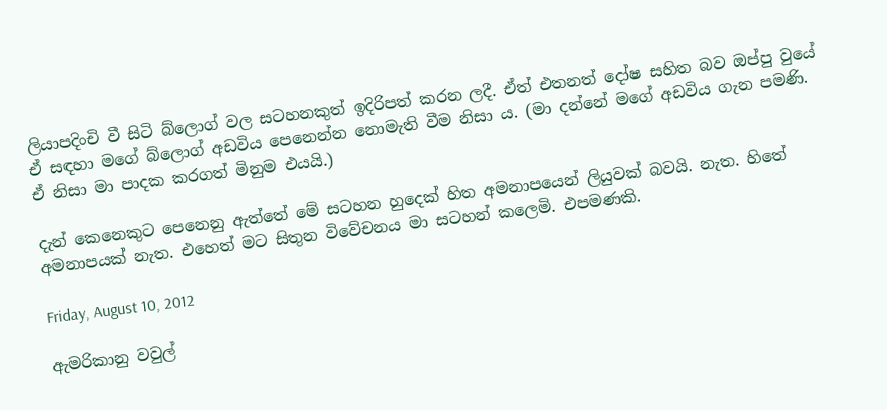ලියාපදිංචි වී සිටි බ්ලොග් වල සටහනකුත් ඉදිරිපත් කරන ලදී. ඒත් එතනත් දෝෂ සහිත බව ඔප්පු වුයේ ඒ සඳහා මගේ බ්ලොග් අඩවිය පෙනෙන්න නොමැති වීම නිසා ය. (මා දන්නේ මගේ අඩවිය ගැන පමණි. ඒ නිසා මා පාදක කරගත් මිනුම එයයි.)

දැන් කෙනෙකුට පෙනෙනු ඇත්තේ මේ සටහන හුදෙක් හිත අමනාපයෙන් ලියුවක් බවයි. නැත. හිතේ අමනාපයක් නැත. එහෙත් මට සිතුන විවේචනය මා සටහන් කලෙමි. එපමණකි.

Friday, August 10, 2012

ඇමරිකානු වවුල්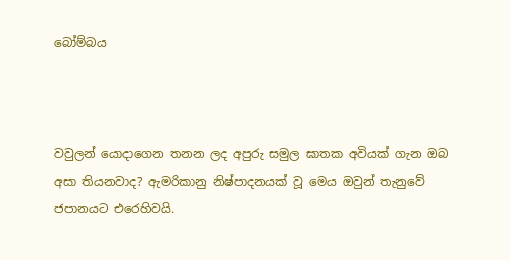බෝම්බය



වවුලන් යොදාගෙන තනන ලද අපුරු සමුල ඝාතක අවියක් ගැන ඔබ අසා තියනවාද? ඇමරිකානු නිෂ්පාදනයක් වූ මෙය ඔවුන් තැනුවේ ජපානයට එරෙහිවයි.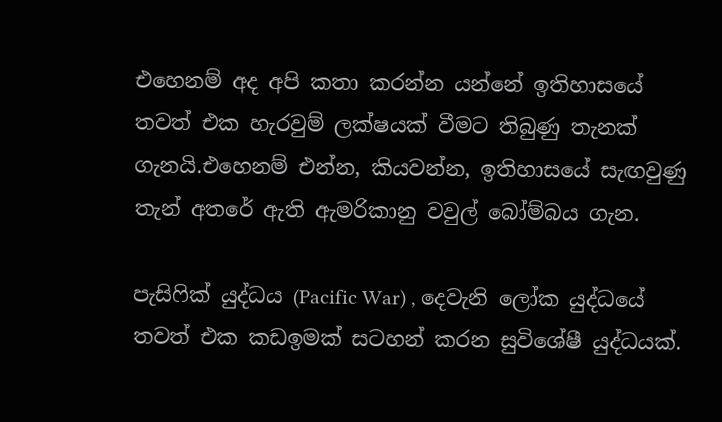එහෙනම් අද අපි කතා කරන්න යන්නේ ඉතිහාසයේ තවත් එක හැරවුම් ලක්ෂයක් වීමට තිබුණු තැනක් ගැනයි.එහෙනම් එන්න, කියවන්න, ඉතිහාසයේ සැඟවුණු තැන් අතරේ ඇති ඇමරිකානු වවුල් බෝම්බය ගැන.

පැසිෆික් යුද්ධය (Pacific War) , දෙවැනි ලෝක යුද්ධයේ තවත් එක කඩඉමක් සටහන් කරන සුවිශේෂී යුද්ධයක්.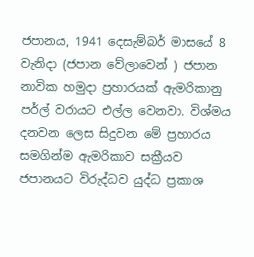ජපානය, 1941 දෙසැම්බර් මාසයේ 8 වැනිදා (ජපාන වේලාවෙන් ) ජපාන නාවික හමුදා ප්‍රහාරයක් ඇමරිකානු පර්ල් වරායට එල්ල වෙනවා. විශ්මය දනවන ලෙස සිදුවන මේ ප්‍රහාරය සමගින්ම ඇමරිකාව සක්‍රීයව ජපානයට විරුද්ධව යුද්ධ ප්‍රකාශ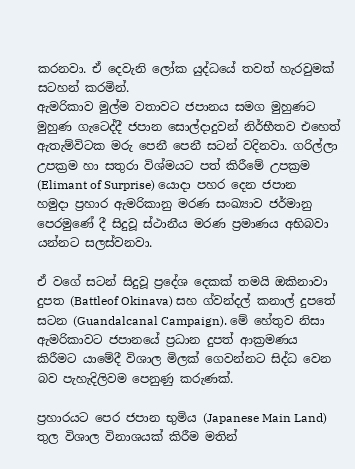කරනවා. ඒ දෙවැනි ලෝක යුද්ධයේ තවත් හැරවුමක් සටහන් කරමින්.
ඇමරිකාව මුල්ම වතාවට ජපානය සමග මුහුණට මුහුණ ගැටෙද්දී ජපාන සොල්දාදුවන් නිර්භීතව එහෙත් ඇතැම්විටක මරු පෙනී පෙනී සටන් වදිනවා. ගරිල්ලා උපක්‍රම හා සතුරා විශ්මයට පත් කිරීමේ උපක්‍රම (Elimant of Surprise) යොදා පහර දෙන ජපාන හමුදා ප්‍රහාර ඇමරිකානු මරණ සංඛ්‍යාව ජර්මානු පෙරමුණේ දී සිදුවූ ස්ථානීය මරණ ප්‍රමාණය අභිබවා යන්නට සලස්වනවා.

ඒ වගේ සටන් සිදුවූ ප්‍රදේශ දෙකක් තමයි ඔකිනාවා දුපත (Battleof Okinava) සහ ග්වන්දල් කනාල් දුපතේ සටන (Guandalcanal Campaign). මේ හේතුව නිසා ඇමරිකාවට ජපානයේ ප්‍රධාන දුපත් ආක්‍රමණය කිරීමට යාමේදී විශාල මිලක් ගෙවන්නට සිද්ධ වෙන බව පැහැදිලිවම පෙනුණු කරුණක්.

ප්‍රහාරයට පෙර ජපාන භුමිය (Japanese Main Land) තුල විශාල විනාශයක් කිරීම මතින්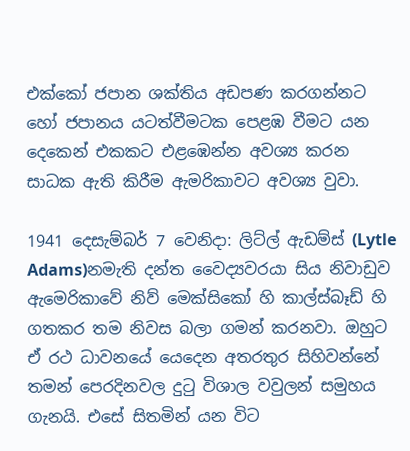එක්කෝ ජපාන ශක්තිය අඩපණ කරගන්නට හෝ ජපානය යටත්වීමටක පෙළඹ වීමට යන දෙකෙන් එකකට එළඹෙන්න අවශ්‍ය කරන සාධක ඇති කිරීම ඇමරිකාවට අවශ්‍ය වුවා.

1941 දෙසැම්බර් 7 වෙනිදා: ලිට්ල් ඇඩම්ස් (Lytle Adams)නමැති දන්ත වෛද්‍යවරයා සිය නිවාඩුව ඇමෙරිකාවේ නිව් මෙක්සිකෝ හි කාල්ස්බෑඩ් හි ගතකර තම නිවස බලා ගමන් කරනවා. ඔහුට ඒ රථ ධාවනයේ යෙදෙන අතරතුර සිහිවන්නේ තමන් පෙරදිනවල දුටු විශාල වවුලන් සමුහය ගැනයි. එසේ සිතමින් යන විට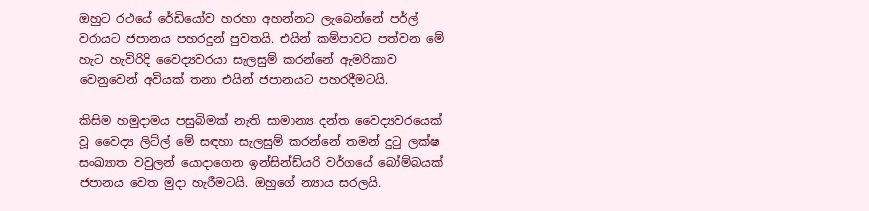ඔහුට රථයේ රේඩියෝව හරහා අහන්නට ලැබෙන්නේ පර්ල් වරායට ජපානය පහරදුන් පුවතයි. එයින් කම්පාවට පත්වන මේ හැට හැවිරිදි වෛද්‍යවරයා සැලසුම් කරන්නේ ඇමරිකාව වෙනුවෙන් අවියක් තනා එයින් ජපානයට පහරදීමටයි.

කිසිම හමුදාමය පසුබිමක් නැති සාමාන්‍ය දන්ත වෛද්‍යවරයෙක් වූ වෛද්‍ය ලිට්ල් මේ සඳහා සැලසුම් කරන්නේ තමන් දුටු ලක්ෂ සංඛ්‍යාත වවුලන් යොදාගෙන ඉන්සින්ඩ්යරි වර්ගයේ බෝම්බයක් ජපානය වෙත මුදා හැරීමටයි. ඔහුගේ න්‍යාය සරලයි.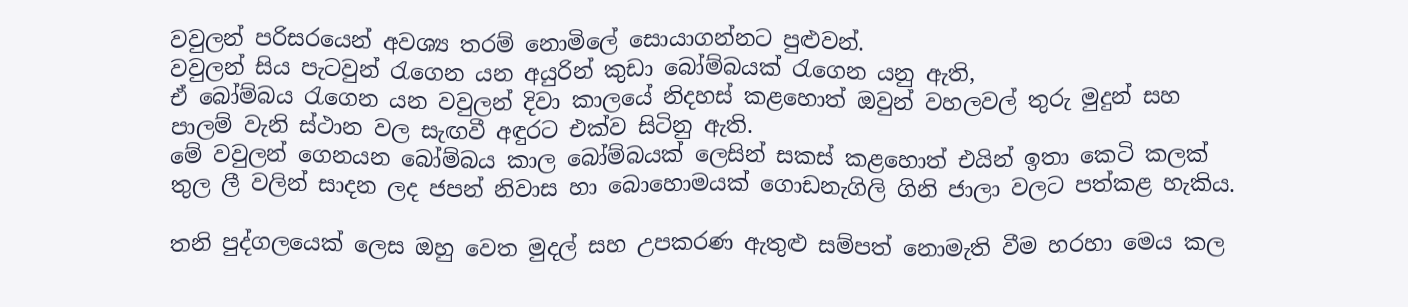වවුලන් පරිසරයෙන් අවශ්‍ය තරම් නොමිලේ සොයාගන්නට පුළුවන්.
වවුලන් සිය පැටවුන් රැගෙන යන අයුරින් කුඩා බෝම්බයක් රැගෙන යනු ඇති,
ඒ බෝම්බය රැගෙන යන වවුලන් දිවා කාලයේ නිදහස් කළහොත් ඔවුන් වහලවල් තුරු මුදුන් සහ පාලම් වැනි ස්ථාන වල සැඟවී අඳුරට එක්ව සිටිනු ඇති.
මේ වවුලන් ගෙනයන බෝම්බය කාල බෝම්බයක් ලෙසින් සකස් කළහොත් එයින් ඉතා කෙටි කලක් තුල ලී වලින් සාදන ලද ජපන් නිවාස හා බොහොමයක් ගොඩනැගිලි ගිනි ජාලා වලට පත්කළ හැකිය.

තනි පුද්ගලයෙක් ලෙස ඔහු වෙත මුදල් සහ උපකරණ ඇතුළු සම්පත් නොමැති වීම හරහා මෙය කල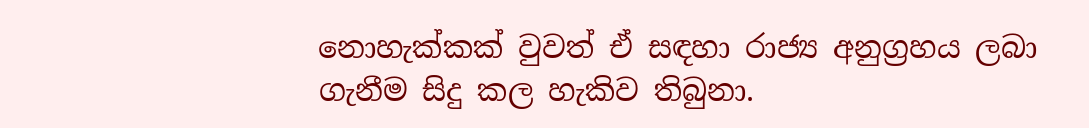නොහැක්කක් වුවත් ඒ සඳහා රාජ්‍ය අනුග්‍රහය ලබා ගැනීම සිදු කල හැකිව තිබුනා.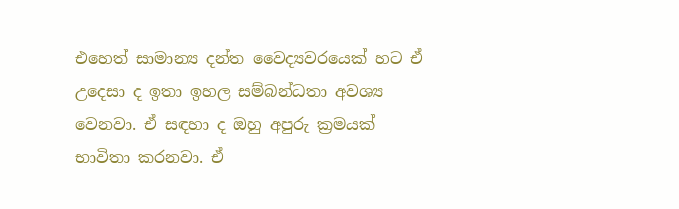එහෙත් සාමාන්‍ය දන්ත වෛද්‍යවරයෙක් හට ඒ උදෙසා ද ඉතා ඉහල සම්බන්ධතා අවශ්‍ය වෙනවා. ඒ සඳහා ද ඔහු අපුරු ක්‍රමයක් භාවිතා කරනවා. ඒ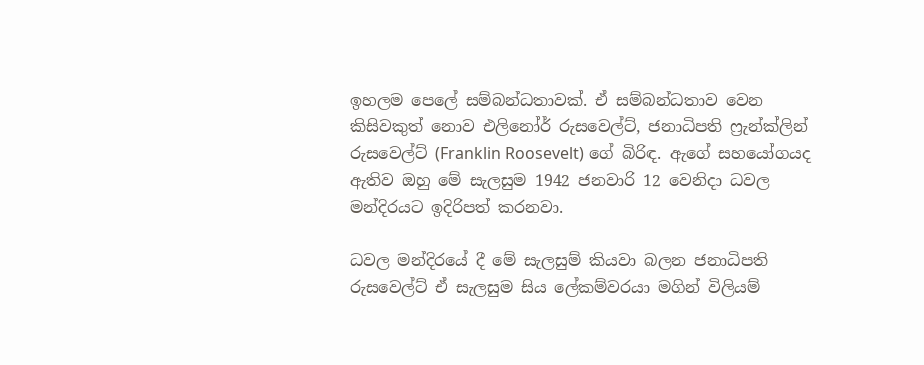ඉහලම පෙලේ සම්බන්ධතාවක්. ඒ සම්බන්ධතාව වෙන කිසිවකුත් නොව එලිනෝර් රුසවෙල්ට්, ජනාධිපති ෆ්‍රැන්ක්ලින් රුසවෙල්ට් (Franklin Roosevelt) ගේ බිරිඳ. ඇගේ සහයෝගයද ඇතිව ඔහු මේ සැලසුම 1942 ජනවාරි 12 වෙනිදා ධවල මන්දිරයට ඉදිරිපත් කරනවා.

ධවල මන්දිරයේ දී මේ සැලසුම් කියවා බලන ජනාධිපති රුසවෙල්ට් ඒ සැලසුම සිය ලේකම්වරයා මගින් විලියම්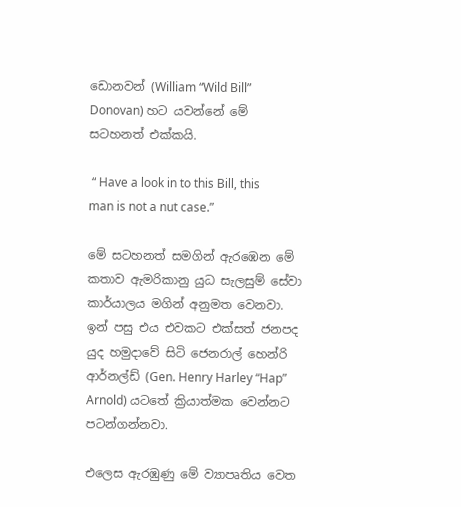ඩොනවන් (William “Wild Bill” Donovan) හට යවන්නේ මේ සටහනත් එක්කයි.

 “ Have a look in to this Bill, this man is not a nut case.”

මේ සටහනත් සමගින් ඇරඹෙන මේ කතාව ඇමරිකානු යුධ සැලසුම් සේවා කාර්යාලය මගින් අනුමත වෙනවා. ඉන් පසු එය එවකට එක්සත් ජනපද යුද හමුදාවේ සිටි ජෙනරාල් හෙන්රි ආර්නල්ඩ් (Gen. Henry Harley “Hap” Arnold) යටතේ ක්‍රියාත්මක වෙන්නට පටන්ගන්නවා.

එලෙස ඇරඹුණු මේ ව්‍යාපෘතිය වෙත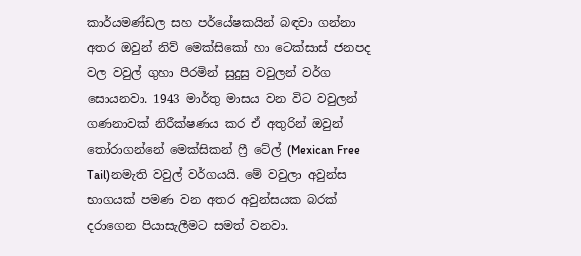කාර්යමණ්ඩල සහ පර්යේෂකයින් බඳවා ගන්නා අතර ඔවුන් නිව් මෙක්සිකෝ හා ටෙක්සාස් ජනපද වල වවුල් ගුහා පීරමින් සුදුසු වවුලන් වර්ග සොයනවා. 1943 මාර්තු මාසය වන විට වවුලන් ගණනාවක් නිරීක්ෂණය කර ඒ අතුරින් ඔවුන් තෝරාගන්නේ මෙක්සිකන් ෆ්‍රී ටේල් (Mexican Free Tail)නමැති වවුල් වර්ගයයි. මේ වවුලා අවුන්ස භාගයක් පමණ වන අතර අවුන්සයක බරක් දරාගෙන පියාසැලීමට සමත් වනවා.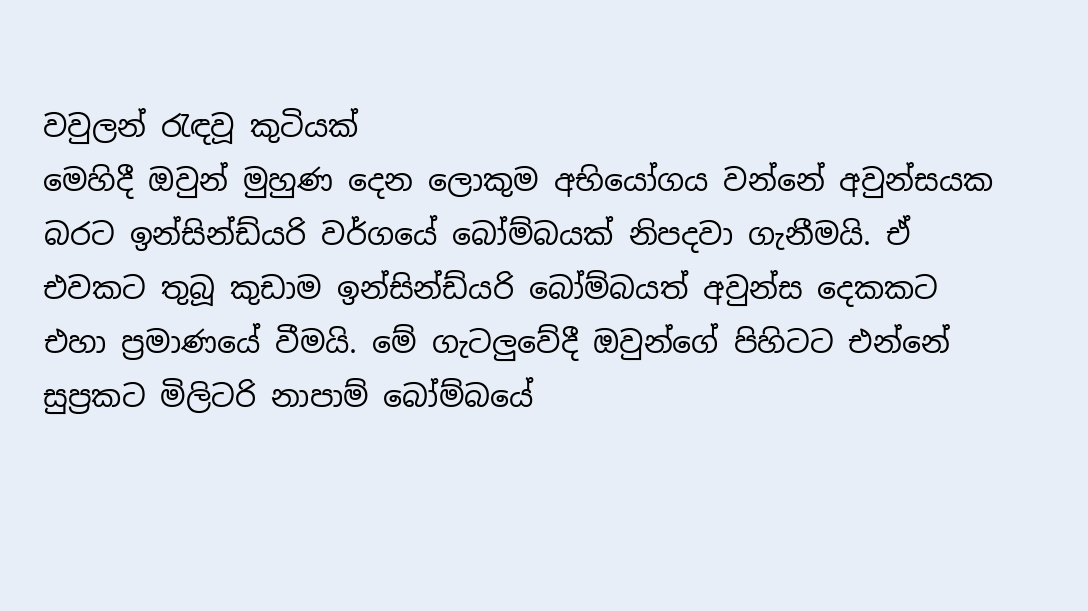වවුලන් රැඳවූ කුටියක්‌
මෙහිදී ඔවුන් මුහුණ දෙන ලොකුම අභියෝගය වන්නේ අවුන්සයක බරට ඉන්සින්ඩ්යරි වර්ගයේ බෝම්බයක් නිපදවා ගැනීමයි. ඒ එවකට තුබූ කුඩාම ඉන්සින්ඩ්යරි බෝම්බයත් අවුන්ස දෙකකට එහා ප්‍රමාණයේ වීමයි. මේ ගැටලුවේදී ඔවුන්ගේ පිහිටට එන්නේ සුප්‍රකට මිලිටරි නාපාම් බෝම්බයේ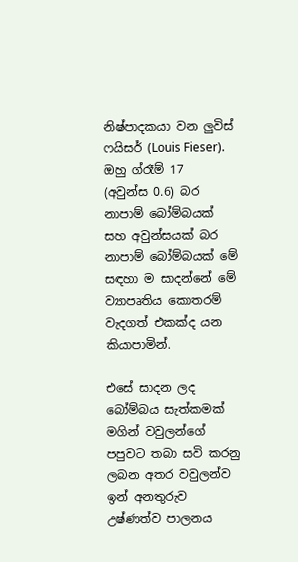නිෂ්පාදකයා වන ලුවිස් ෆයිසර් (Louis Fieser). ඔහු ග්රෑම් 17  (අවුන්ස 0.6) බර නාපාම් බෝම්බයක් සහ අවුන්සයක් බර නාපාම් බෝම්බයක් මේ සඳහා ම සාදන්නේ මේ ව්‍යාපෘතිය කොතරම් වැදගත් එකක්ද යන කියාපාමින්.

එසේ සාදන ලද බෝම්බය සැත්කමක් මගින් වවුලන්ගේ පපුවට තබා සවි කරනු ලබන අතර වවුලන්ව ඉන් අනතුරුව උෂ්ණත්ව පාලනය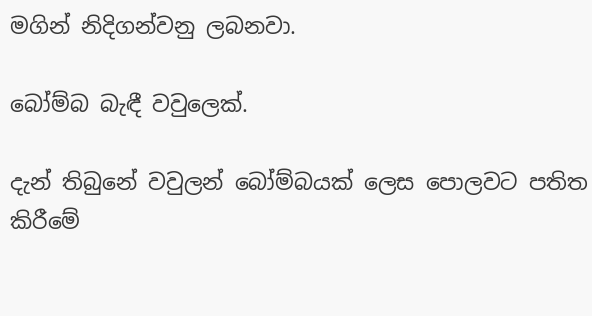මගින් නිදිගන්වනු ලබනවා.

බෝම්බ බැඳී වවුලෙක්.

දැන් තිබුනේ වවුලන් බෝම්බයක් ලෙස පොලවට පතිත කිරීමේ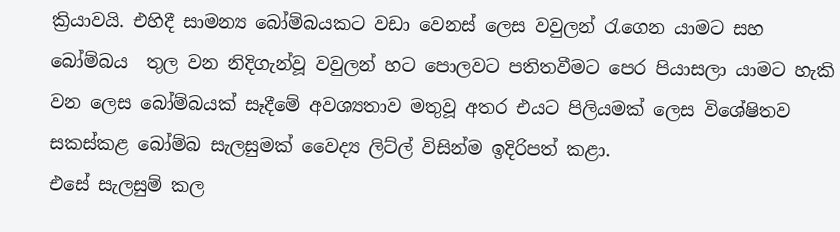ක්‍රියාවයි. එහිදී සාමන්‍ය බෝම්බයකට වඩා වෙනස් ලෙස වවුලන් රැගෙන යාමට සහ බෝම්බය  තුල වන නිදිගැන්වූ වවුලන් හට පොලවට පතිතවීමට පෙර පියාසලා යාමට හැකි වන ලෙස බෝම්බයක් සෑදීමේ අවශ්‍යතාව මතුවූ අතර එයට පිලියමක් ලෙස විශේෂිතව සකස්කළ බෝම්බ සැලසුමක් වෛද්‍ය ලිට්ල් විසින්ම ඉදිරිපත් කළා.
එසේ සැලසුම් කල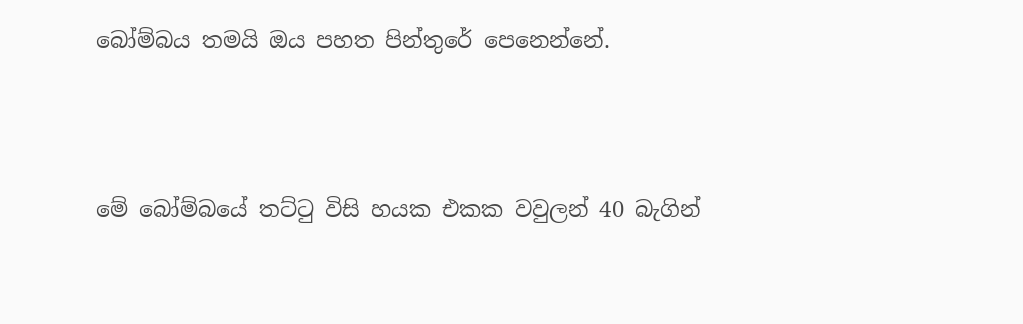බෝම්බය තමයි ඔය පහත පින්තුරේ පෙනෙන්නේ.



මේ බෝම්බයේ තට්ටු විසි හයක එකක වවුලන් 40 බැගින්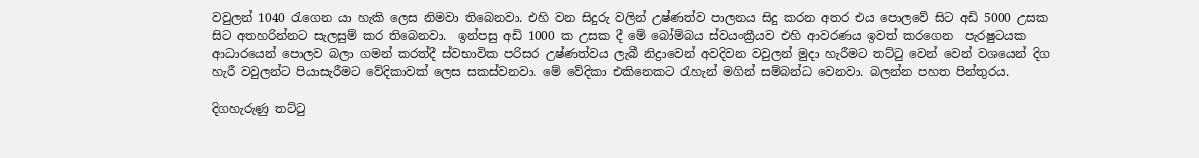වවුලන් 1040 රැගෙන යා හැකි ලෙස නිමවා තිබෙනවා. එහි වන සිදුරු වලින් උෂ්ණත්ව පාලනය සිදු කරන අතර එය පොලවේ සිට අඩි 5000 උසක සිට අතහරින්නට සැලසුම් කර තිබෙනවා.  ඉන්පසු අඩි 1000 ක උසක දී මේ බෝම්බය ස්වයංක්‍රීයව එහි ආවරණය ඉවත් කරගෙන  පැරෂුටයක ආධාරයෙන් පොලව බලා ගමන් කරත්දී ස්වභාවික පරිසර උෂ්ණත්වය ලැබී නිද්‍රාවෙන් අවදිවන වවුලන් මුදා හැරීමට තට්ටු වෙන් වෙන් වශයෙන් දිග හැරී වවුලන්ට පියාසැරීමට වේදිකාවක් ලෙස සකස්වනවා. මේ වේදිකා එකිනෙකට රැහැන් මගින් සම්බන්ධ වෙනවා. බලන්න පහත පින්තුරය.

දිගහැරුණු තට්ටු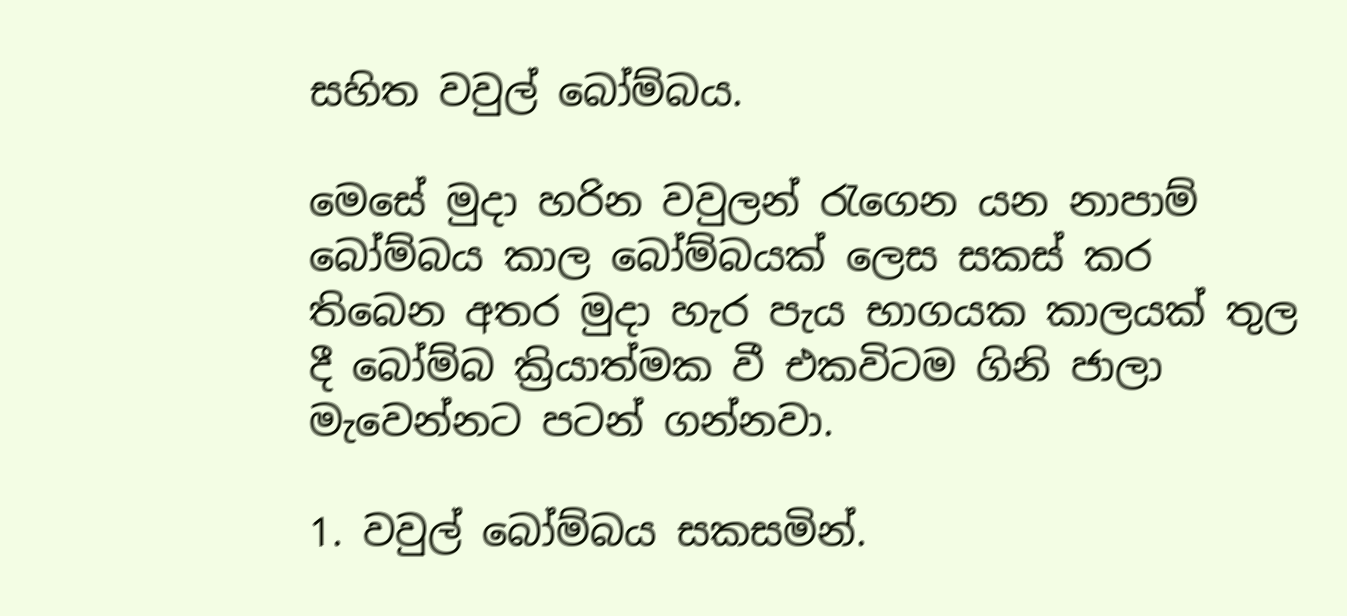සහිත වවුල් බෝම්බය.

මෙසේ මුදා හරින වවුලන් රැගෙන යන නාපාම් බෝම්බය කාල බෝම්බයක් ලෙස සකස් කර තිබෙන අතර මුදා හැර පැය භාගයක කාලයක් තුල දී බෝම්බ ක්‍රියාත්මක වී එකවිටම ගිනි ජාලා මැවෙන්නට පටන් ගන්නවා.

1. වවුල් බෝම්බය සකසමින්.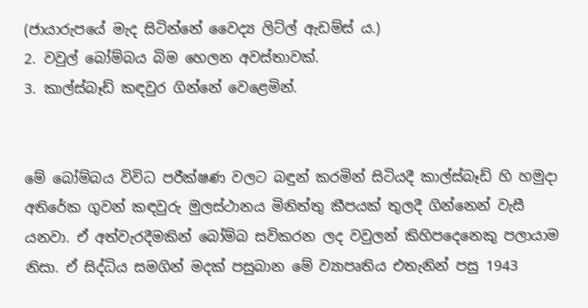(ජායාරුපයේ මැද සිටින්නේ වෛද්‍ය ලිට්ල් ඇඩම්ස් ය.)
2. වවුල් බෝම්බය බිම හෙලන අවස්තාවක්.
3. කාල්ස්බෑඩ් කඳවුර ගින්නේ වෙළෙමින්.


මේ බෝම්බය විවිධ පරීක්ෂණ වලට බඳුන් කරමින් සිටියදී කාල්ස්බෑඩ් හි හමුදා අතිරේක ගුවන් කඳවුරු මුලස්ථානය මිනිත්තු කීපයක් තුලදී ගින්නෙන් වැසී යනවා. ඒ අත්වැරදීමකින් බෝම්බ සවිකරන ලද වවුලන් කිහිපදෙනෙකු පලායාම නිසා. ඒ සිද්ධිය සමගින් මදක් පසුබාන මේ ව්‍යාපෘතිය එතැනින් පසු 1943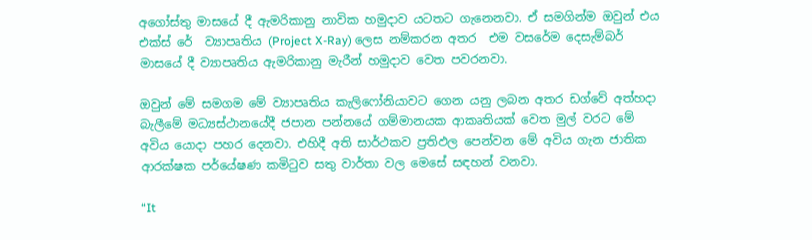අගෝස්තු මාසයේ දී ඇමරිකානු නාවික හමුදාව යටතට ගැනෙනවා. ඒ සමගින්ම ඔවුන් එය එක්ස් රේ  ව්‍යාපෘතිය (Project X-Ray) ලෙස නම්කරන අතර  එම වසරේම දෙසැම්බර් මාසයේ දී ව්‍යාපෘතිය ඇමරිකානු මැරීන් හමුදාව වෙත පවරනවා.

ඔවුන් මේ සමගම මේ ව්‍යාපෘතිය කැලිෆෝනියාවට ගෙන යනු ලබන අතර ඩග්වේ අත්හදා බැලීමේ මධ්‍යස්ථානයේදී ජපාන පන්නයේ ගම්මානයක ආකෘතියක් වෙත මුල් වරට මේ අවිය යොදා පහර දෙනවා. එහිදී අති සාර්ථකව ප්‍රතිඵල පෙන්වන මේ අවිය ගැන ජාතික ආරක්ෂක පර්යේෂණ කමිටුව සතු වාර්තා වල මෙසේ සඳහන් වනවා.

“It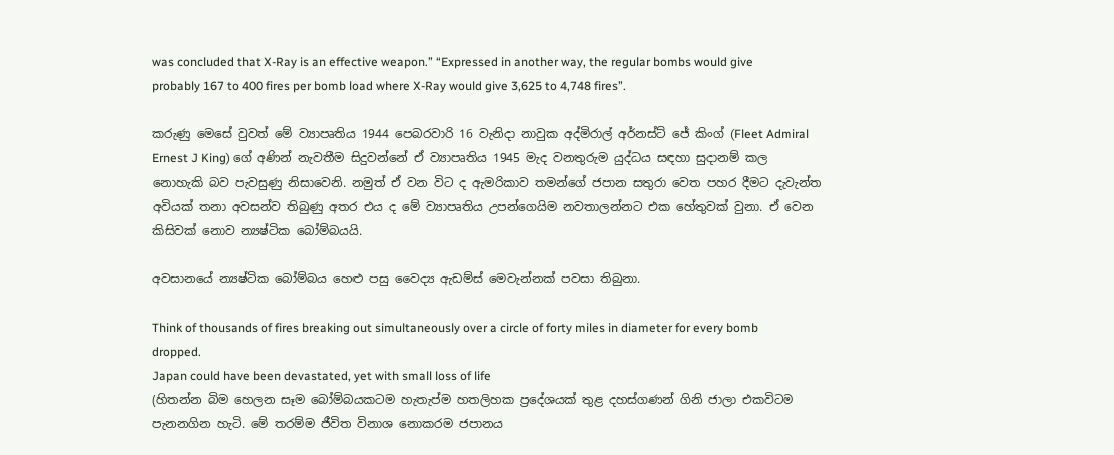was concluded that X-Ray is an effective weapon.” “Expressed in another way, the regular bombs would give probably 167 to 400 fires per bomb load where X-Ray would give 3,625 to 4,748 fires”.

කරුණු මෙසේ වුවත් මේ ව්‍යාපෘතිය 1944 පෙබරවාරි 16 වැනිදා නාවුක අද්මිරාල් අර්නස්ට් ජේ කිංග් (Fleet Admiral Ernest J King) ගේ අණින් නැවතීම සිදුවන්නේ ඒ ව්‍යාපෘතිය 1945 මැද වනතුරුම යුද්ධය සඳහා සුදානම් කල නොහැකි බව පැවසුණු නිසාවෙනි. නමුත් ඒ වන විට ද ඇමරිකාව තමන්ගේ ජපාන සතුරා වෙත පහර දීමට දැවැන්ත අවියක් තනා අවසන්ව තිබුණු අතර එය ද මේ ව්‍යාපෘතිය උපන්ගෙයිම නවතාලන්නට එක හේතුවක් වුනා. ඒ වෙන කිසිවක් නොව න්‍යෂ්ටික බෝම්බයයි.

අවසානයේ න්‍යෂ්ටික බෝම්බය හෙළු පසු වෛද්‍ය ඇඩම්ස් මෙවැන්නක් පවසා තිබුනා.

Think of thousands of fires breaking out simultaneously over a circle of forty miles in diameter for every bomb dropped.
Japan could have been devastated, yet with small loss of life
(හිතන්න බිම හෙලන සෑම බෝම්බයකටම හැතැප්ම හතලිහක ප්‍රදේශයක් තුළ දහස්ගණන් ගිනි ජාලා එකවිටම පැනනගින හැටි. මේ තරම්ම ජීවිත විනාශ නොකරම ජපානය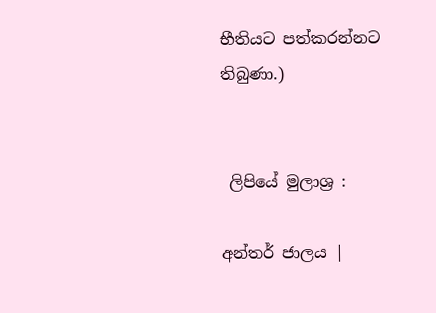භීතියට පත්කරන්නට තිබුණා.)


 ලිපියේ මුලාශ්‍ර :

අන්තර් ජාලය |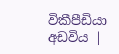විකීපීඩියා අඩවිය |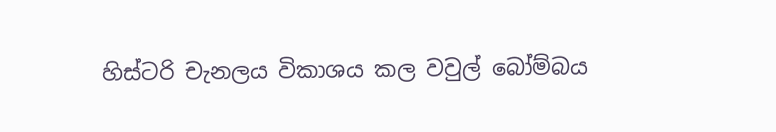හිස්ටරි චැනලය විකාශය කල වවුල් බෝම්බය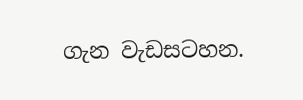ගැන වැඩසටහන.